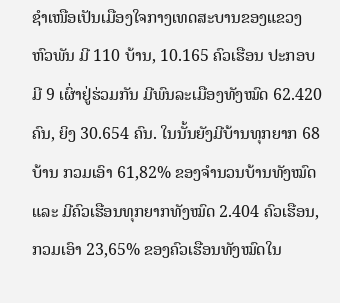ຊຳເໜືອເປັນເມືອງໃຈກາງເທດສະບານຂອງແຂວງຫົວພັນ ມີ 110 ບ້ານ, 10.165 ຄົວເຮືອນ ປະກອບມີ 9 ເຜົ່າຢູ່ຮ່ວມກັນ ມີພົນລະເມືອງທັງໝົດ 62.420 ຄົນ, ຍິງ 30.654 ຄົນ. ໃນນັ້ນຍັງມີບ້ານທຸກຍາກ 68 ບ້ານ ກວມເອົາ 61,82% ຂອງຈຳນວນບ້ານທັງໝົດ ແລະ ມີຄົວເຮືອນທຸກຍາກທັງໝົດ 2.404 ຄົວເຮືອນ, ກວມເອົາ 23,65% ຂອງຄົວເຮືອນທັງໝົດໃນ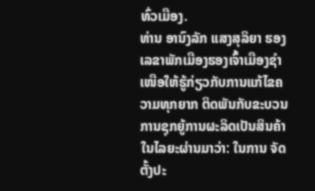ທົ່ວເມືອງ.
ທ່ານ ອານົງລັກ ແສງສຸລິຍາ ຮອງເລຂາພັກເມືອງຮອງເຈົ້າເມືອງຊຳເໜືອໃຫ້ຮູ້ກ່ຽວກັບການແກ້ໄຂຄວາມທຸກຍາກ ຕິດພັນກັບຂະບວນການຊຸກຍູ້ການຜະລິດເປັນສິນຄ້າໃນໄລຍະຜ່ານມາວ່າ: ໃນການ ຈັດຕັ້ງປະ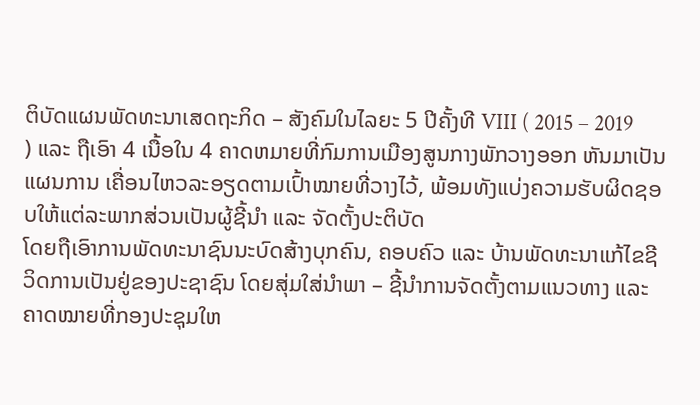ຕິບັດແຜນພັດທະນາເສດຖະກິດ – ສັງຄົມໃນໄລຍະ 5 ປີຄັ້ງທີ VIII ( 2015 – 2019 ) ແລະ ຖືເອົາ 4 ເນື້ອໃນ 4 ຄາດຫມາຍທີ່ກົມການເມືອງສູນກາງພັກວາງອອກ ຫັນມາເປັນແຜນການ ເຄື່ອນໄຫວລະອຽດຕາມເປົ້າໝາຍທີ່ວາງໄວ້, ພ້ອມທັງແບ່ງຄວາມຮັບຜິດຊອບໃຫ້ແຕ່ລະພາກສ່ວນເປັນຜູ້ຊີ້ນຳ ແລະ ຈັດຕັ້ງປະຕິບັດ
ໂດຍຖືເອົາການພັດທະນາຊົນນະບົດສ້າງບຸກຄົນ, ຄອບຄົວ ແລະ ບ້ານພັດທະນາແກ້ໄຂຊີວິດການເປັນຢູ່ຂອງປະຊາຊົນ ໂດຍສຸ່ມໃສ່ນຳພາ – ຊີ້ນຳການຈັດຕັ້ງຕາມແນວທາງ ແລະ ຄາດໝາຍທີ່ກອງປະຊຸມໃຫ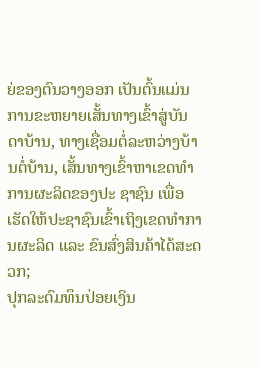ຍ່ຂອງຕົນວາງອອກ ເປັນຕົ້ນແມ່ນການຂະຫຍາຍເສັ້ນທາງເຂົ້າສູ່ບັນດາບ້ານ, ທາງເຊື່ອມຕໍ່ລະຫວ່າງບ້ານຕໍ່ບ້ານ, ເສັ້ນທາງເຂົ້າຫາເຂດທໍາການຜະລິດຂອງປະ ຊາຊົນ ເພື່ອເຮັດໃຫ້ປະຊາຊົນເຂົ້າເຖິງເຂດທໍາການຜະລິດ ແລະ ຂົນສົ່ງສິນຄ້າໄດ້ສະດວກ;
ປຸກລະດົມທຶນປ່ອຍເງິນ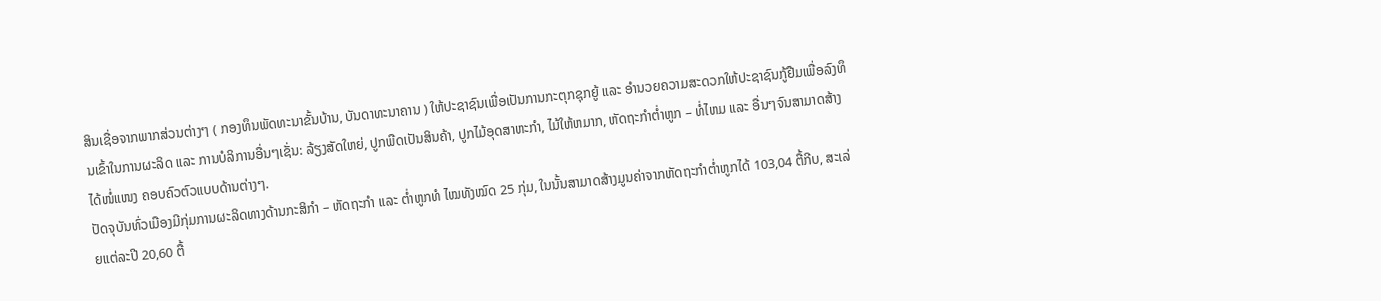ສິນເຊື່ອຈາກພາກສ່ວນຕ່າງໆ ( ກອງທຶນພັດທະນາຂັ້ນບ້ານ, ບັນດາທະນາຄານ ) ໃຫ້ປະຊາຊົນເພື່ອເປັນການກະຕຸກຊຸກຍູ້ ແລະ ອໍານວຍຄວາມສະດວກໃຫ້ປະຊາຊົນກູ້ຢືມເພື່ອລົງທຶນເຂົ້າໃນການຜະລິດ ແລະ ການບໍລິການອື່ນໆເຊັ່ນ: ລ້ຽງສັດໃຫຍ່, ປູກພືດເປັນສິນຄ້າ, ປູກໄມ້ອຸດສາຫະກໍາ, ໄມ້ໃຫ້ຫມາກ, ຫັດຖະກໍາຕ່ຳຫູກ – ທໍ່ໄຫມ ແລະ ອື່ນໆຈົນສາມາດສ້າງໄດ້ໜໍ່ແໜງ ຄອບຄົວຕົວແບບດ້ານຕ່າງໆ.
ປັດຈຸບັນທົ່ວເມືອງມີກຸ່ມການຜະລິດທາງດ້ານກະສິກຳ – ຫັດຖະກໍາ ແລະ ຕໍ່າຫູກທໍ ໄໝທັງໝົດ 25 ກຸ່ມ, ໃນນັ້ນສາມາດສ້າງມູນຄ່າຈາກຫັດຖະກໍາຕ່ຳຫູກໄດ້ 103,04 ຕື້ກີບ, ສະເລ່ຍແຕ່ລະປີ 20,60 ຕື້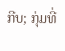ກີບ; ກຸ່ມທີ່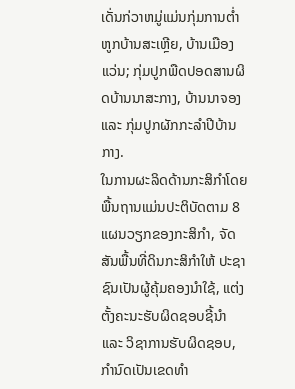ເດັ່ນກ່ວາຫມູ່ແມ່ນກຸ່ມການຕ່ຳຫູກບ້ານສະເຫຼີຍ, ບ້ານເມືອງແວ່ນ; ກຸ່ມປູກພືດປອດສານຜິດບ້ານນາສະກາງ, ບ້ານນາຈອງ ແລະ ກຸ່ມປູກຜັກກະລໍາປີບ້ານກາງ.
ໃນການຜະລິດດ້ານກະສິກໍາໂດຍພື້ນຖານແມ່ນປະຕິບັດຕາມ 8 ແຜນວຽກຂອງກະສິກໍາ, ຈັດສັນພື້ນທີ່ດິນກະສິກໍາໃຫ້ ປະຊາຊົນເປັນຜູ້ຄຸ້ມຄອງນໍາໃຊ້, ແຕ່ງຕັ້ງຄະນະຮັບຜິດຊອບຊີ້ນໍາ ແລະ ວິຊາການຮັບຜິດຊອບ, ກໍານົດເປັນເຂດທໍາ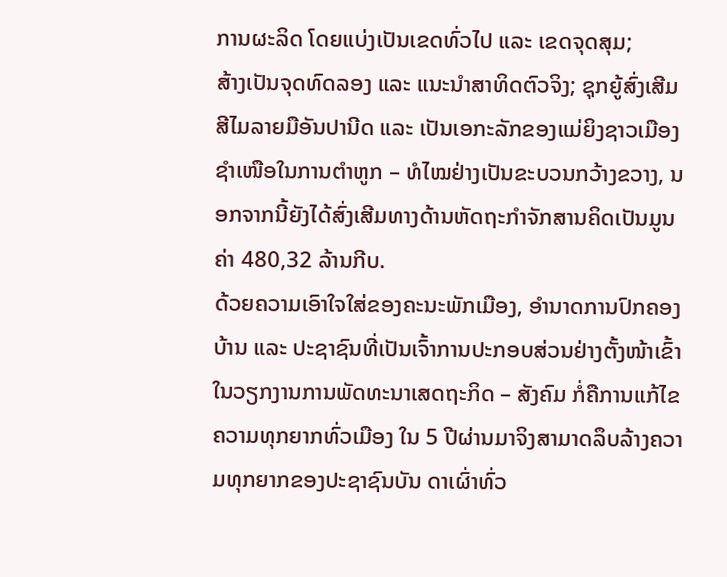ການຜະລິດ ໂດຍແບ່ງເປັນເຂດທົ່ວໄປ ແລະ ເຂດຈຸດສຸມ;
ສ້າງເປັນຈຸດທົດລອງ ແລະ ແນະນໍາສາທິດຕົວຈິງ; ຊຸກຍູ້ສົ່ງເສີມສີໄມລາຍມືອັນປານີດ ແລະ ເປັນເອກະລັກຂອງແມ່ຍິງຊາວເມືອງຊຳເໜືອໃນການຕຳຫູກ – ທໍໄໝຢ່າງເປັນຂະບວນກວ້າງຂວາງ, ນອກຈາກນີ້ຍັງໄດ້ສົ່ງເສີມທາງດ້ານຫັດຖະກໍາຈັກສານຄິດເປັນມູນຄ່າ 480,32 ລ້ານກີບ.
ດ້ວຍຄວາມເອົາໃຈໃສ່ຂອງຄະນະພັກເມືອງ, ອຳນາດການປົກຄອງບ້ານ ແລະ ປະຊາຊົນທີ່ເປັນເຈົ້າການປະກອບສ່ວນຢ່າງຕັ້ງໜ້າເຂົ້າໃນວຽກງານການພັດທະນາເສດຖະກິດ – ສັງຄົມ ກໍ່ຄືການແກ້ໄຂຄວາມທຸກຍາກທົ່ວເມືອງ ໃນ 5 ປີຜ່ານມາຈິງສາມາດລຶບລ້າງຄວາມທຸກຍາກຂອງປະຊາຊົນບັນ ດາເຜົ່າທົ່ວ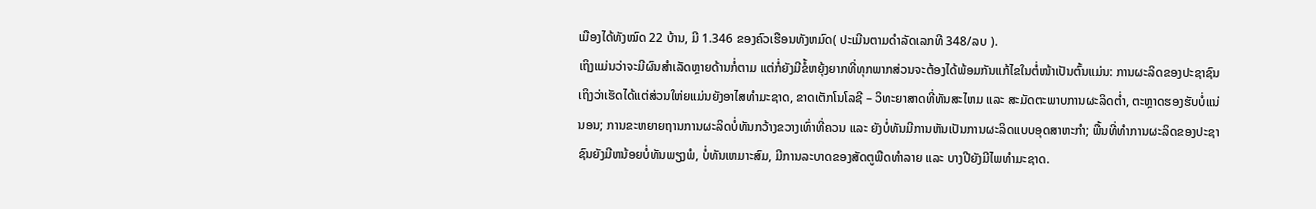ເມືອງໄດ້ທັງໝົດ 22 ບ້ານ, ມີ 1.346 ຂອງຄົວເຮືອນທັງຫມົດ( ປະເມີນຕາມດຳລັດເລກທີ 348/ລບ ).
ເຖິງແມ່ນວ່າຈະມີຜົນສຳເລັດຫຼາຍດ້ານກໍ່ຕາມ ແຕ່ກໍ່ຍັງມີຂໍ້ຫຍຸ້ງຍາກທີ່ທຸກພາກສ່ວນຈະຕ້ອງໄດ້ພ້ອມກັນແກ້ໄຂໃນຕໍ່ໜ້າເປັນຕົ້ນແມ່ນ: ການຜະລິດຂອງປະຊາຊົນເຖິງວ່າເຮັດໄດ້ແຕ່ສ່ວນໃຫ່ຍແມ່ນຍັງອາໄສທໍາມະຊາດ, ຂາດເຕັກໂນໂລຊີ – ວິທະຍາສາດທີ່ທັນສະໄຫມ ແລະ ສະມັດຕະພາບການຜະລິດຕ່ຳ, ຕະຫຼາດຮອງຮັບບໍ່ແນ່ນອນ; ການຂະຫຍາຍຖານການຜະລິດບໍ່ທັນກວ້າງຂວາງເທົ່າທີ່ຄວນ ແລະ ຍັງບໍ່ທັນມີການຫັນເປັນການຜະລິດແບບອຸດສາຫະກໍາ; ພື້ນທີ່ທໍາການຜະລິດຂອງປະຊາຊົນຍັງມີຫນ້ອຍບໍ່ທັນພຽງພໍ, ບໍ່ທັນເຫມາະສົມ, ມີການລະບາດຂອງສັດຕູພືດທໍາລາຍ ແລະ ບາງປີຍັງມີໄພທໍາມະຊາດ.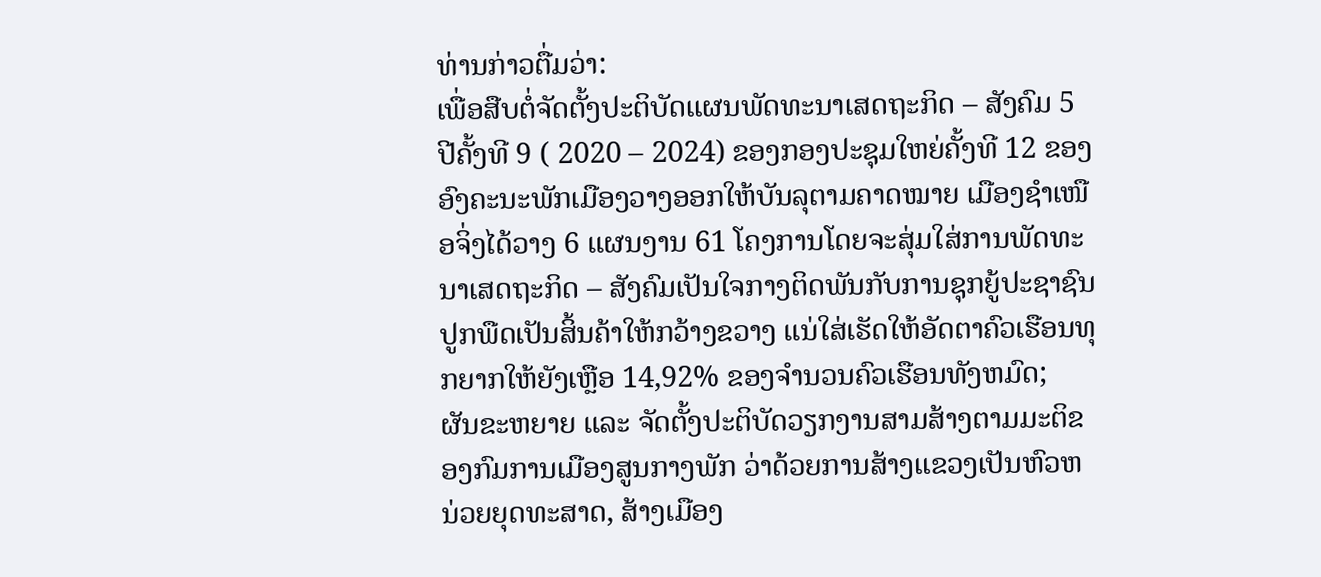ທ່ານກ່າວຕື່ມວ່າ:
ເພື່ອສືບຕໍ່ຈັດຕັ້ງປະຕິບັດແຜນພັດທະນາເສດຖະກິດ – ສັງຄົມ 5 ປີຄັ້ງທີ 9 ( 2020 – 2024) ຂອງກອງປະຊຸມໃຫຍ່ຄັ້ງທີ 12 ຂອງອົງຄະນະພັກເມືອງວາງອອກໃຫ້ບັນລຸຕາມຄາດໝາຍ ເມືອງຊຳເໜືອຈິ່ງໄດ້ວາງ 6 ແຜນງານ 61 ໂຄງການໂດຍຈະສຸ່ມໃສ່ການພັດທະນາເສດຖະກິດ – ສັງຄົມເປັນໃຈກາງຕິດພັນກັບການຊຸກຍູ້ປະຊາຊົນປູກພືດເປັນສິ້ນຄ້າໃຫ້ກວ້າງຂວາງ ແນ່ໃສ່ເຮັດໃຫ້ອັດຕາຄົວເຮືອນທຸກຍາກໃຫ້ຍັງເຫຼືອ 14,92% ຂອງຈໍານວນຄົວເຮືອນທັງຫມົດ;
ຜັນຂະຫຍາຍ ແລະ ຈັດຕັ້ງປະຕິບັດວຽກງານສາມສ້າງຕາມມະຕິຂອງກົມການເມືອງສູນກາງພັກ ວ່າດ້ວຍການສ້າງແຂວງເປັນຫົວຫນ່ວຍຍຸດທະສາດ, ສ້າງເມືອງ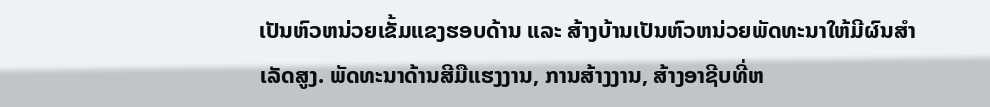ເປັນຫົວຫນ່ວຍເຂັ້ມແຂງຮອບດ້ານ ແລະ ສ້າງບ້ານເປັນຫົວຫນ່ວຍພັດທະນາໃຫ້ມີຜົນສໍາເລັດສູງ. ພັດທະນາດ້ານສີມືແຮງງານ, ການສ້າງງານ, ສ້າງອາຊີບທີ່ຫ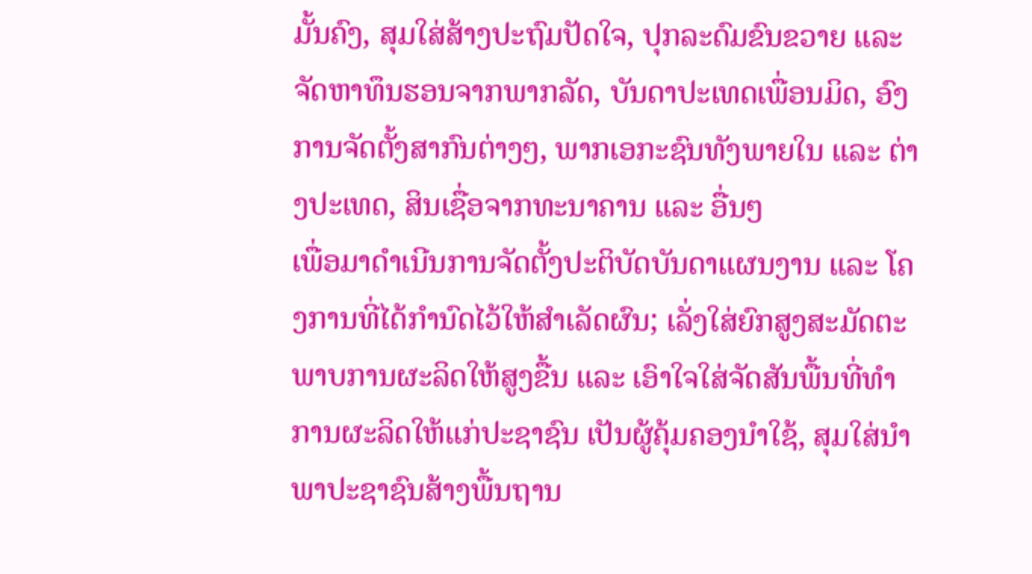ມັ້ນຄົງ, ສຸມໃສ່ສ້າງປະຖົມປັດໃຈ, ປຸກລະດົມຂົນຂວາຍ ແລະ ຈັດຫາທຶນຮອນຈາກພາກລັດ, ບັນດາປະເທດເພື່ອນມິດ, ອົງການຈັດຕັ້ງສາກົນຕ່າງໆ, ພາກເອກະຊົນທັງພາຍໃນ ແລະ ຕ່າງປະເທດ, ສິນເຊື່ອຈາກທະນາຄານ ແລະ ອື່ນໆ
ເພື່ອມາດໍາເນີນການຈັດຕັ້ງປະຕິບັດບັນດາແຜນງານ ແລະ ໂຄງການທີ່ໄດ້ກໍານົດໄວ້ໃຫ້ສໍາເລັດຜົນ; ເລັ່ງໃສ່ຍົກສູງສະມັດຕະພາບການຜະລິດໃຫ້ສູງຂື້ນ ແລະ ເອົາໃຈໃສ່ຈັດສັນພື້ນທີ່ທໍາການຜະລິດໃຫ້ແກ່ປະຊາຊົນ ເປັນຜູ້ຄຸ້ມຄອງນໍາໃຊ້, ສຸມໃສ່ນໍາພາປະຊາຊົນສ້າງພື້ນຖານ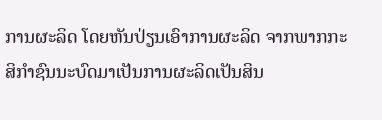ການຜະລິດ ໂດຍຫັນປ່ຽນເອົາການຜະລິດ ຈາກພາກກະສິກໍາຊົນນະບົດມາເປັນການຜະລິດເປັນສິນ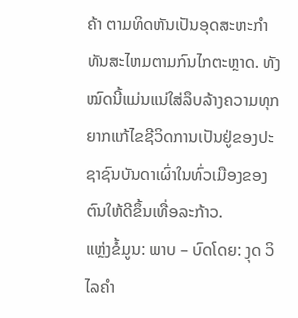ຄ້າ ຕາມທິດຫັນເປັນອຸດສະຫະກໍາທັນສະໄຫມຕາມກົນໄກຕະຫຼາດ. ທັງໝົດນີ້ແມ່ນແນ່ໃສ່ລຶບລ້າງຄວາມທຸກຍາກແກ້ໄຂຊີວິດການເປັນຢູ່ຂອງປະຊາຊົນບັນດາເຜົ່າໃນທົ່ວເມືອງຂອງຕົນໃຫ້ດີຂຶ້ນເທື່ອລະກ້າວ.
ແຫຼ່ງຂໍ້ມູນ: ພາບ – ບົດໂດຍ: ງຸດ ວິໄລຄຳ